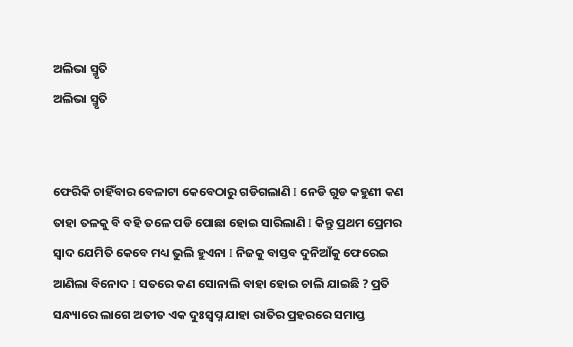ଅଲିଭା ସ୍ମୃତି
ଅଲିଭା ସ୍ମୃତି


ଫେରିକି ଚାହିଁବାର ବେଳାଟା କେବେଠାରୁ ଗଡିଗଲାଣି I ନେଡି ଗୁଡ କହୁଣୀ କଣ ତାହା ତଳକୁ ବି ବହି ତଳେ ପଡି ପୋଛା ହୋଇ ସାରିଲାଣି I କିନ୍ତୁ ପ୍ରଥମ ପ୍ରେମର ସ୍ଵାଦ ଯେମିତି କେବେ ମଧ୍ୟ ଭୁଲି ହୁଏନା I ନିଜକୁ ବାସ୍ତବ ଦୁନିଆଁକୁ ଫେରେଇ ଆଣିଲା ବିନୋଦ I ସତରେ କଣ ସୋନାଲି ବାହା ହୋଇ ଚାଲି ଯାଇଛି ? ପ୍ରତି ସନ୍ଧ୍ୟାରେ ଲାଗେ ଅତୀତ ଏକ ଦୁଃସ୍ଵପ୍ନ ଯାହା ରାତିର ପ୍ରହରରେ ସମାପ୍ତ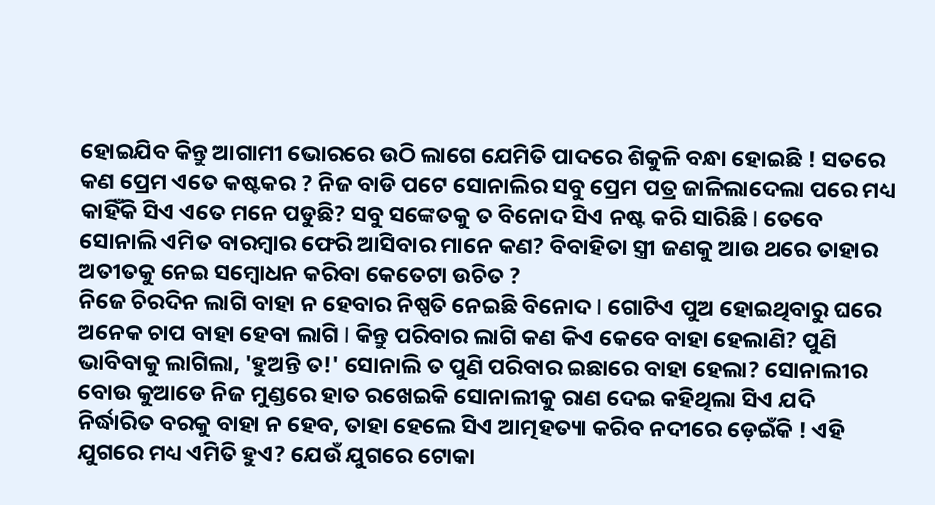ହୋଇଯିବ କିନ୍ତୁ ଆଗାମୀ ଭୋରରେ ଉଠି ଲାଗେ ଯେମିତି ପାଦରେ ଶିକୁଳି ବନ୍ଧା ହୋଇଛି ! ସତରେ କଣ ପ୍ରେମ ଏତେ କଷ୍ଟକର ? ନିଜ ବାଡି ପଟେ ସୋନାଲିର ସବୁ ପ୍ରେମ ପତ୍ର ଜାଳିଲାଦେଲା ପରେ ମଧ୍ୟ କାହିଁକି ସିଏ ଏତେ ମନେ ପଡୁଛି? ସବୁ ସଙ୍କେତକୁ ତ ବିନୋଦ ସିଏ ନଷ୍ଟ କରି ସାରିଛି I ତେବେ ସୋନାଲି ଏମିତ ବାରମ୍ବାର ଫେରି ଆସିବାର ମାନେ କଣ? ବିବାହିତା ସ୍ତ୍ରୀ ଜଣକୁ ଆଉ ଥରେ ତାହାର ଅତୀତକୁ ନେଇ ସମ୍ବୋଧନ କରିବା କେତେଟା ଉଚିତ ?
ନିଜେ ଚିରଦିନ ଲାଗି ବାହା ନ ହେବାର ନିଷ୍ପତି ନେଇଛି ବିନୋଦ I ଗୋଟିଏ ପୁଅ ହୋଇଥିବାରୁ ଘରେ ଅନେକ ଚାପ ବାହା ହେବା ଲାଗି I କିନ୍ତୁ ପରିବାର ଲାଗି କଣ କିଏ କେବେ ବାହା ହେଲାଣି? ପୁଣି ଭାବିବାକୁ ଲାଗିଲା, 'ହୁଅନ୍ତି ତ!' ସୋନାଲି ତ ପୁଣି ପରିବାର ଇଛାରେ ବାହା ହେଲା? ସୋନାଲୀର ବୋଉ କୁଆଡେ ନିଜ ମୁଣ୍ଡରେ ହାତ ରଖେଇକି ସୋନାଲୀକୁ ରାଣ ଦେଇ କହିଥିଲା ସିଏ ଯଦି ନିର୍ଦ୍ଧାରିତ ବରକୁ ବାହା ନ ହେବ, ତାହା ହେଲେ ସିଏ ଆତ୍ମହତ୍ୟା କରିବ ନଦୀରେ ଡ଼େଇଁକି ! ଏହି ଯୁଗରେ ମଧ୍ୟ ଏମିତି ହୁଏ? ଯେଉଁ ଯୁଗରେ ଟୋକା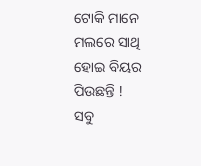ଟୋକି ମାନେ ମଲରେ ସାଥି ହୋଇ ବିୟର ପିଉଛନ୍ତି !
ସବୁ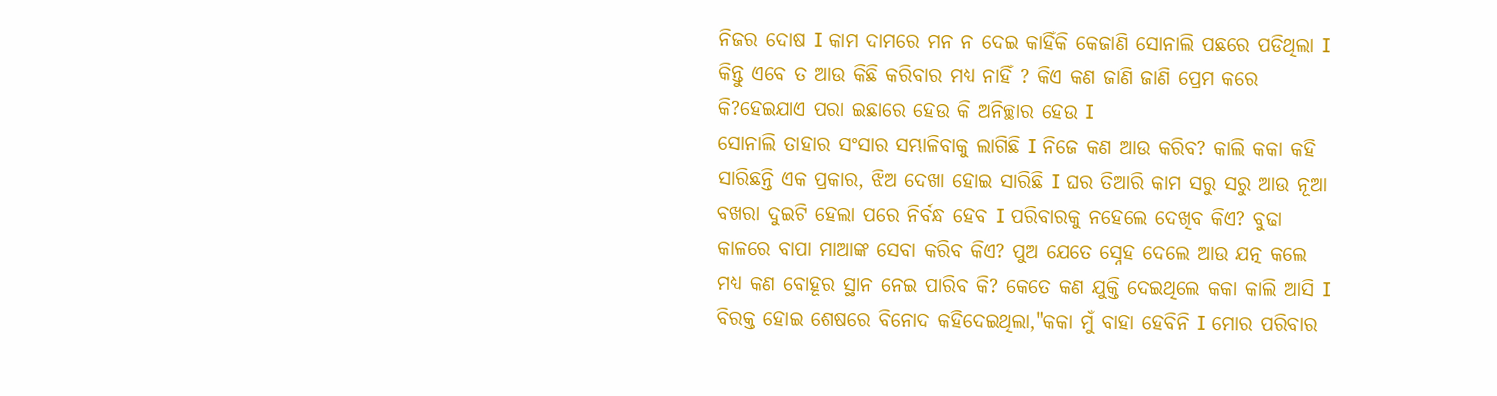ନିଜର ଦୋଷ I କାମ ଦାମରେ ମନ ନ ଦେଇ କାହିଁକି କେଜାଣି ସୋନାଲି ପଛରେ ପଡିଥିଲା I କିନ୍ତୁ ଏବେ ତ ଆଉ କିଛି କରିବାର ମଧ୍ୟ ନାହିଁ ? କିଏ କଣ ଜାଣି ଜାଣି ପ୍ରେମ କରେ କି?ହେଇଯାଏ ପରା ଇଛାରେ ହେଉ କି ଅନିଚ୍ଛାର ହେଉ I
ସୋନାଲି ତାହାର ସଂସାର ସମ୍ଭାଳିବାକୁ ଲାଗିଛି I ନିଜେ କଣ ଆଉ କରିବ? କାଲି କକା କହି ସାରିଛନ୍ତି ଏକ ପ୍ରକାର, ଝିଅ ଦେଖା ହୋଇ ସାରିଛି I ଘର ତିଆରି କାମ ସରୁ ସରୁ ଆଉ ନୂଆ ବଖରା ଦୁଇଟି ହେଲା ପରେ ନିର୍ବନ୍ଧ ହେବ I ପରିବାରକୁ ନହେଲେ ଦେଖିବ କିଏ? ବୁଢା କାଳରେ ବାପା ମାଆଙ୍କ ସେବା କରିବ କିଏ? ପୁଅ ଯେତେ ସ୍ନେହ ଦେଲେ ଆଉ ଯତ୍ନ କଲେ ମଧ୍ୟ କଣ ବୋହୂର ସ୍ଥାନ ନେଇ ପାରିବ କି? କେତେ କଣ ଯୁକ୍ତି ଦେଇଥିଲେ କକା କାଲି ଆସି I ବିରକ୍ତ ହୋଇ ଶେଷରେ ବିନୋଦ କହିଦେଇଥିଲା,"କକା ମୁଁ ବାହା ହେବିନି I ମୋର ପରିବାର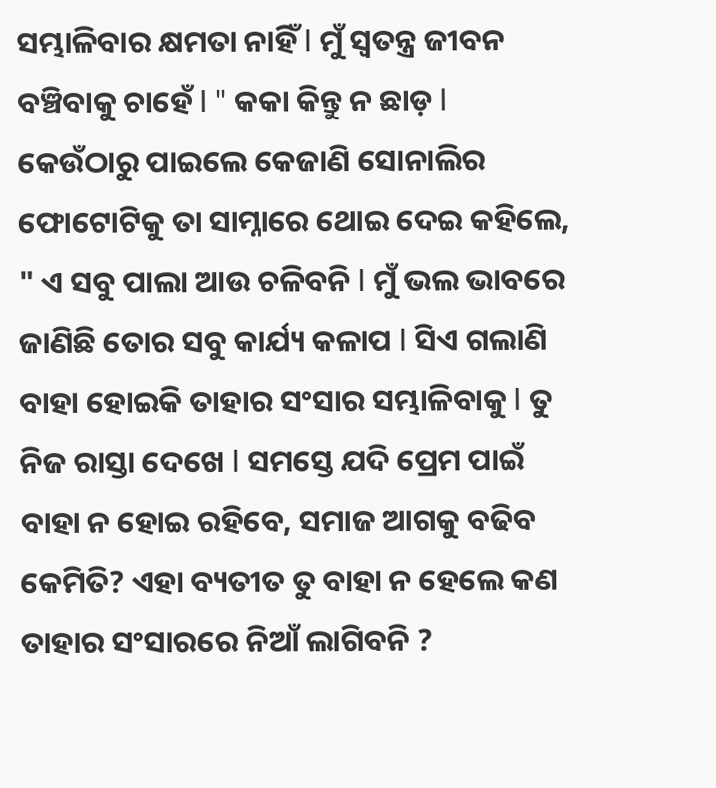ସମ୍ଭାଳିବାର କ୍ଷମତା ନାହିଁ I ମୁଁ ସ୍ଵତନ୍ତ୍ର ଜୀବନ ବଞ୍ଚିବାକୁ ଚାହେଁ I " କକା କିନ୍ତୁ ନ ଛାଡ଼ I କେଉଁଠାରୁ ପାଇଲେ କେଜାଣି ସୋନାଲିର ଫୋଟୋଟିକୁ ତା ସାମ୍ନାରେ ଥୋଇ ଦେଇ କହିଲେ, " ଏ ସବୁ ପାଲା ଆଉ ଚଳିବନି I ମୁଁ ଭଲ ଭାବରେ ଜାଣିଛି ତୋର ସବୁ କାର୍ଯ୍ୟ କଳାପ I ସିଏ ଗଲାଣି ବାହା ହୋଇକି ତାହାର ସଂସାର ସମ୍ଭାଳିବାକୁ I ତୁ ନିଜ ରାସ୍ତା ଦେଖେ I ସମସ୍ତେ ଯଦି ପ୍ରେମ ପାଇଁ ବାହା ନ ହୋଇ ରହିବେ, ସମାଜ ଆଗକୁ ବଢିବ କେମିତି? ଏହା ବ୍ୟତୀତ ତୁ ବାହା ନ ହେଲେ କଣ ତାହାର ସଂସାରରେ ନିଆଁ ଲାଗିବନି ?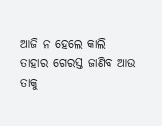ଆଜି ନ ହେଲେ କାଲି ତାହାର ଗେରସ୍ତ ଜାଣିବ ଆଉ ତାକୁ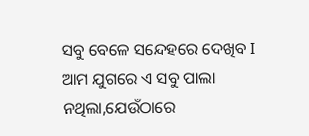ସବୁ ବେଳେ ସନ୍ଦେହରେ ଦେଖିବ I ଆମ ଯୁଗରେ ଏ ସବୁ ପାଲା ନଥିଲା,ଯେଉଁଠାରେ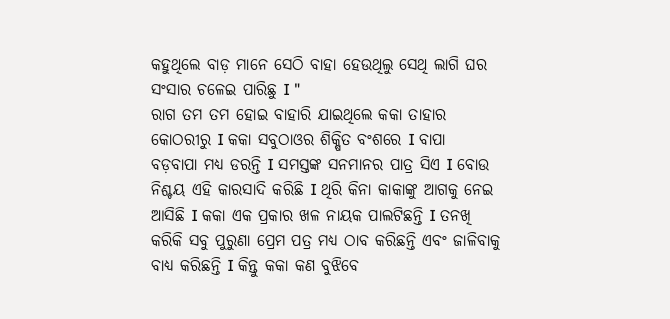କହୁଥିଲେ ବାଡ଼ ମାନେ ସେଠି ବାହା ହେଉଥିଲୁ ସେଥି ଲାଗି ଘର ସଂସାର ଚଳେଇ ପାରିଛୁ I "
ରାଗ ତମ ତମ ହୋଇ ବାହାରି ଯାଇଥିଲେ କକା ତାହାର କୋଠରୀରୁ I କକା ସବୁଠାଓର ଶିକ୍ଷିତ ବଂଶରେ I ବାପା ବଡ଼ବାପା ମଧ୍ୟ ଡରନ୍ତି I ସମସ୍ତଙ୍କ ସନମାନର ପାତ୍ର ସିଏ I ବୋଉ ନିଶ୍ଚୟ ଏହି କାରସାଦି କରିଛି I ଥିରି କିନା କାକାଙ୍କୁ ଆଗକୁ ନେଇ ଆସିଛି I କକା ଏକ ପ୍ରକାର ଖଳ ନାୟକ ପାଲଟିଛନ୍ତି I ତନଖି କରିକି ସବୁ ପୁରୁଣା ପ୍ରେମ ପତ୍ର ମଧ୍ୟ ଠାବ କରିଛନ୍ତି ଏବଂ ଜାଳିବାକୁ ବାଧ୍ୟ କରିଛନ୍ତି I କିନ୍ତୁ କକା କଣ ବୁଝିବେ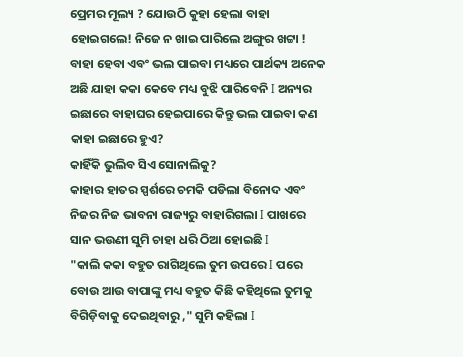ପ୍ରେମର ମୂଲ୍ୟ ? ଯୋଉଠି କୁହା ହେଲା ବାହା ହୋଇଗଲେ! ନିଜେ ନ ଖାଇ ପାରିଲେ ଅଙ୍ଗୁର ଖଟ୍ଟା !
ବାହା ହେବା ଏବଂ ଭଲ ପାଇବା ମଧ୍ୟରେ ପାର୍ଥକ୍ୟ ଅନେକ ଅଛି ଯାହା କକା କେବେ ମଧ୍ୟ ବୁଝି ପାରିବେନି I ଅନ୍ୟର ଇଛାରେ ବାହାଘର ହେଇପାରେ କିନ୍ତୁ ଭଲ ପାଇବା କଣ କାହା ଇଛାରେ ହୁଏ?
କାହିଁକି ଭୁଲିବ ସିଏ ସୋନାଲିକୁ?
କାହାର ହାତର ସ୍ପର୍ଶରେ ଚମକି ପଡିଲା ବିନୋଦ ଏବଂ ନିଜର ନିଜ ଭାବନା ରାଜ୍ୟରୁ ବାହାରିଗଲା I ପାଖରେ ସାନ ଭଉଣୀ ସୁମି ଚାହା ଧରି ଠିଆ ହୋଇଛି I
"କାଲି କକା ବହୁତ ରାଗିଥିଲେ ତୁମ ଉପରେ I ପରେ ବୋଉ ଆଉ ବାପାଙ୍କୁ ମଧ୍ୟ ବହୁତ କିଛି କହିଥିଲେ ତୁମକୁ ବିଗିଡ଼ିବାକୁ ଦେଇଥିବାରୁ ," ସୁମି କହିଲା I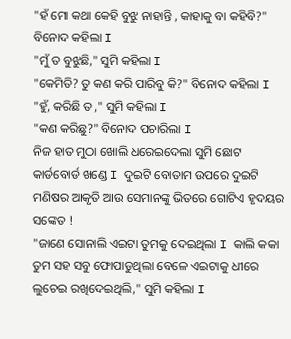"ହଁ ମୋ କଥା କେହି ବୁଝୁ ନାହାନ୍ତି , କାହାକୁ ବା କହିବି?" ବିନୋଦ କହିଲା I
"ମୁଁ ତ ବୁଝୁଛି," ସୁମି କହିଲା I
"କେମିତି? ତୁ କଣ କରି ପାରିବୁ କି?" ବିନୋଦ କହିଲା I
"ହୁଁ, କରିଛି ତ ," ସୁମି କହିଲା I
"କଣ କରିଛୁ?" ବିନୋଦ ପଚାରିଲା I
ନିଜ ହାତ ମୁଠା ଖୋଲି ଧରେଇଦେଲା ସୁମି ଛୋଟ କାର୍ଡବୋର୍ଡ ଖଣ୍ଡେ I ଦୁଇଟି ବୋତାମ ଉପରେ ଦୁଇଟି ମଣିଷର ଆକୃତି ଆଉ ସେମାନଙ୍କୁ ଭିତରେ ଗୋଟିଏ ହୃଦୟର ସଙ୍କେତ !
"ଜାଣେ ସୋନାଲି ଏଇଟା ତୁମକୁ ଦେଇଥିଲା I କାଲି କକା ତୁମ ସହ ସବୁ ଫୋପାଡୁଥିଲା ବେଳେ ଏଇଟାକୁ ଧୀରେ ଲୁଚେଇ ରଖିଦେଇଥିଲି," ସୁମି କହିଲା I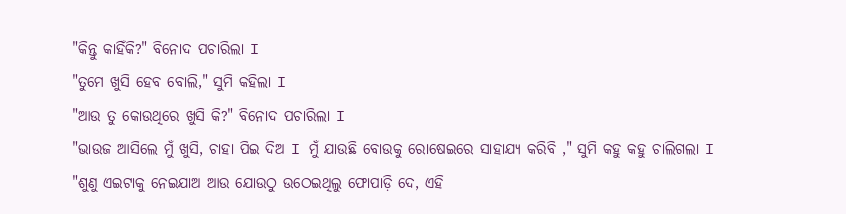"କିନ୍ତୁ କାହିଁକି?" ବିନୋଦ ପଚାରିଲା I
"ତୁମେ ଖୁସି ହେବ ବୋଲି," ସୁମି କହିଲା I
"ଆଉ ତୁ କୋଉଥିରେ ଖୁସି କି?" ବିନୋଦ ପଚାରିଲା I
"ଭାଉଜ ଆସିଲେ ମୁଁ ଖୁସି, ଚାହା ପିଇ ଦିଅ I ମୁଁ ଯାଉଛି ବୋଉକୁ ରୋଷେଇରେ ସାହାଯ୍ୟ କରିବି ," ସୁମି କହୁ କହୁ ଚାଲିଗଲା I
"ଶୁଣୁ ଏଇଟାକୁ ନେଇଯାଅ ଆଉ ଯୋଉଠୁ ଉଠେଇଥିଲୁ ଫୋପାଡ଼ି ଦେ, ଏହି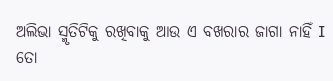ଅଲିଭା ସ୍ମୃତିଟିକୁ ରଖିବାକୁ ଆଉ ଏ ବଖରାର ଜାଗା ନାହିଁ I ତୋ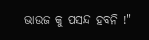ଭାଉଜ କୁ ପସନ୍ଦ ହବନି !"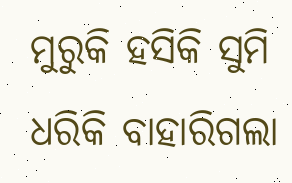ମୁରୁକି ହସିକି ସୁମି ଧରିକି ବାହାରିଗଲା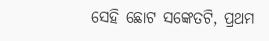ସେହି ଛୋଟ ସଙ୍କେତଟି, ପ୍ରଥମ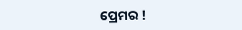ପ୍ରେମର !